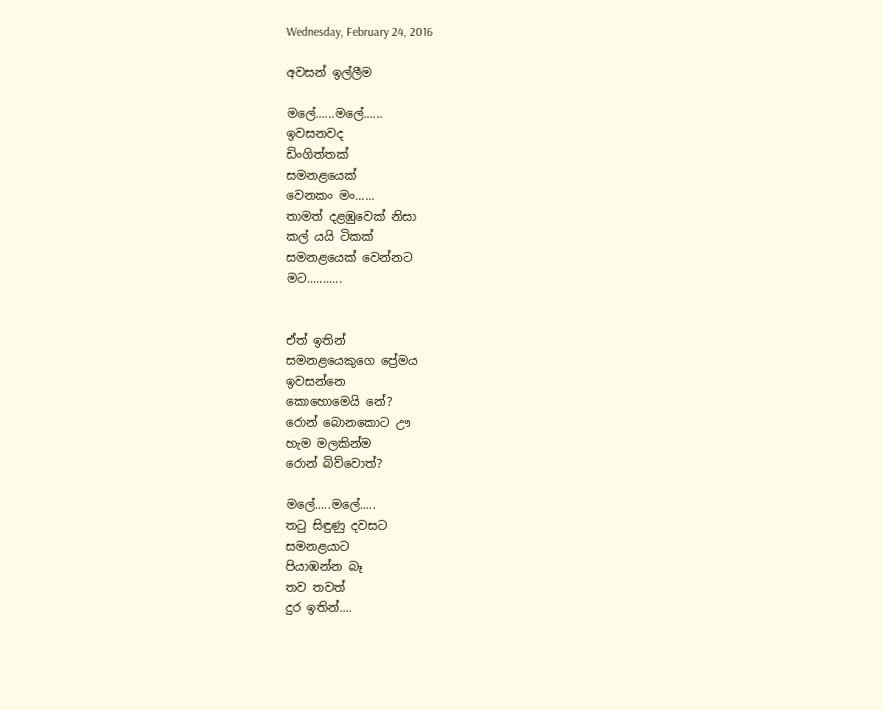Wednesday, February 24, 2016

අවසන් ඉල්ලීම

මලේ......මලේ......
ඉවසනවද
ඩිංගිත්තක්
සමනළයෙක්
වෙනකං මං......
තාමත් දළඹුවෙක් නිසා
කල් යයි ටිකක්
සමනළයෙක් වෙන්නට
මට...........


ඒත් ඉතින්
සමනළයෙකුගෙ ප්‍රේමය
ඉවසන්නෙ
කොහොමෙයි නේ?
රොන් බොනකොට ඌ
හැම මලකින්ම
රොන් බිව්වොත්?

මලේ.....මලේ.....
තටු සිඳුණු දවසට
සමනළයාට
පියාඹන්න බෑ
තව තවත්
දුර ඉතින්....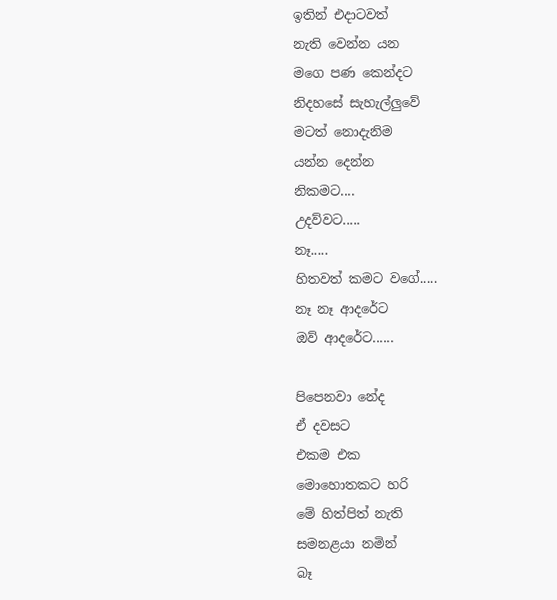ඉතින් එදාටවත්
නැති වෙන්න යන
මගෙ පණ කෙන්දට
නිදහසේ සැහැල්ලුවේ
මටත් නොදැනිම
යන්න දෙන්න
නිකමට....
උදව්වට.....
නෑ.....
හිතවත් කමට වගේ.....
නෑ නෑ ආදරේට
ඔව් ආදරේට......

පිපෙනවා නේද
ඒ දවසට
එකම එක
මොහොතකට හරි
මේ හිත්පිත් නැති
සමනළයා නමින්
බෑ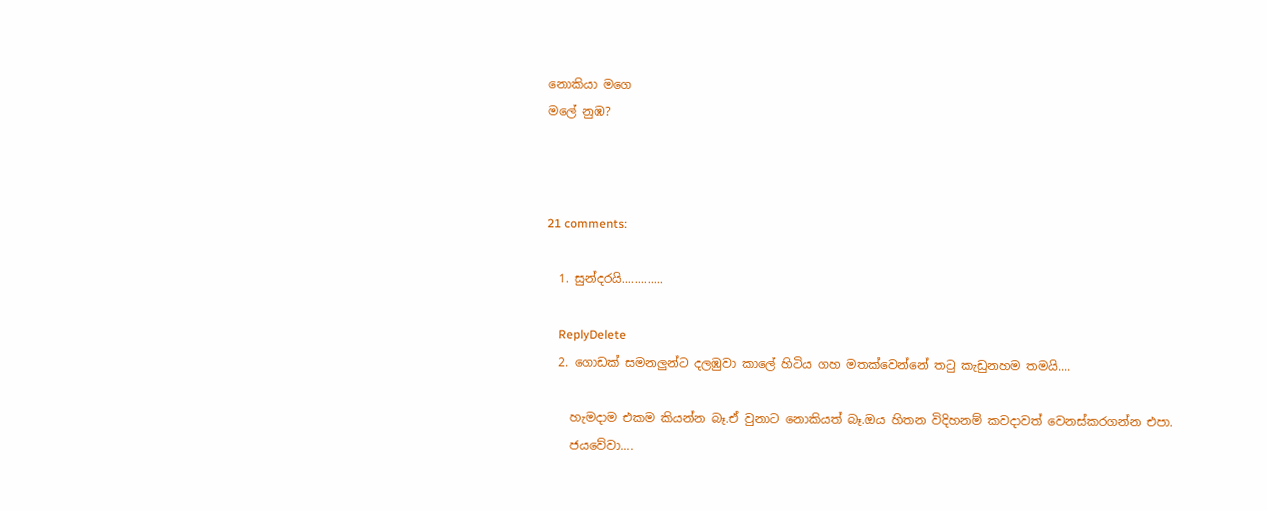නොකියා මගෙ
මලේ නුඹ?



21 comments:

  1. සුන්දරයි.............

    ReplyDelete
  2. ගොඩක් සමනලුන්ට දලඹුවා කාලේ හිටිය ගහ මතක්වෙන්නේ තටු කැඩුනහම තමයි....

    හැමදාම එකම කියන්න බෑ.ඒ වුනාට නොකියත් බෑ.ඔය හිතන විදිහනම් කවදාවත් වෙනස්කරගන්න එපා.
    ජයවේවා....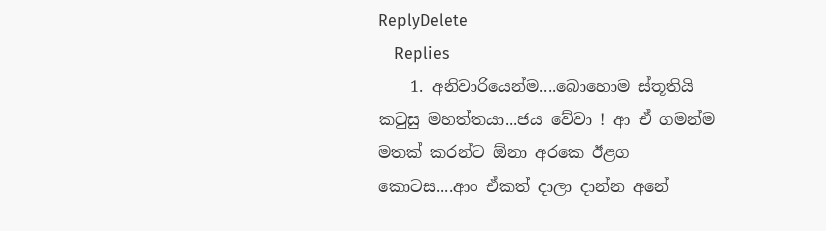ReplyDelete
    Replies
    1. අනිවාරියෙන්ම....බොහොම ස්තූතියි කටුසු මහත්තයා...ජය වේවා ! ආ ඒ ගමන්ම මතක් කරන්ට ඕනා අරකෙ ඊළග කොටස....ආං ඒකත් දාලා දාන්න අනේ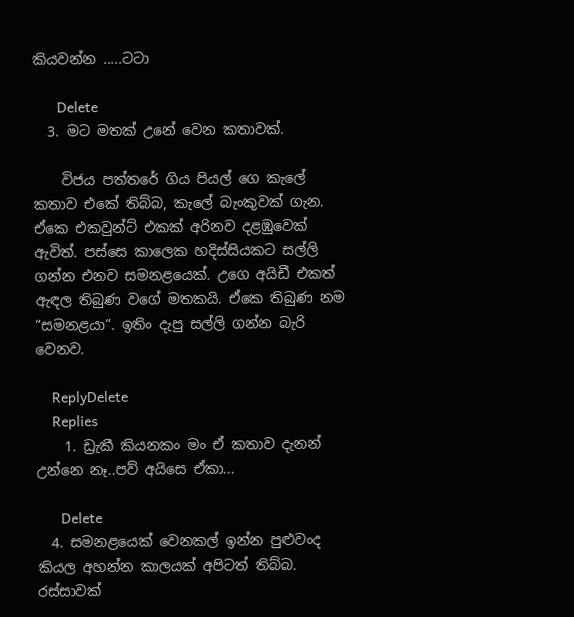කියවන්න .....ටටා

      Delete
  3. මට මතක් උනේ වෙන කතාවක්.

    විජය පත්තරේ ගිය පියල් ගෙ කැලේ කතාව එකේ තිබ්බ, කැලේ බැංකුවක් ගැන. ඒකෙ එකවුන්ට් එකක් අරිනව දළඹුවෙක් ඇවිත්. පස්සෙ කාලෙක හදිස්සියකට සල්ලි ගන්න එනව සමනළයෙක්. උගෙ අයිඩී එකත් ඇඳල තිබුණ වගේ මතකයි. ඒකෙ තිබුණ නම “සමනළයා“. ඉතිං දැපු සල්ලි ගන්න බැරි වෙනව.

    ReplyDelete
    Replies
    1. ඩ්‍රැකී කියනකං මං ඒ කතාව දැනන් උන්නෙ නෑ..පව් අයිසෙ ඒකා...

      Delete
  4. සමනළයෙක් වෙනකල් ඉන්න පුළුවංද කියල අහන්න කාලයක් අපිටත් තිබ්බ. රස්සාවක්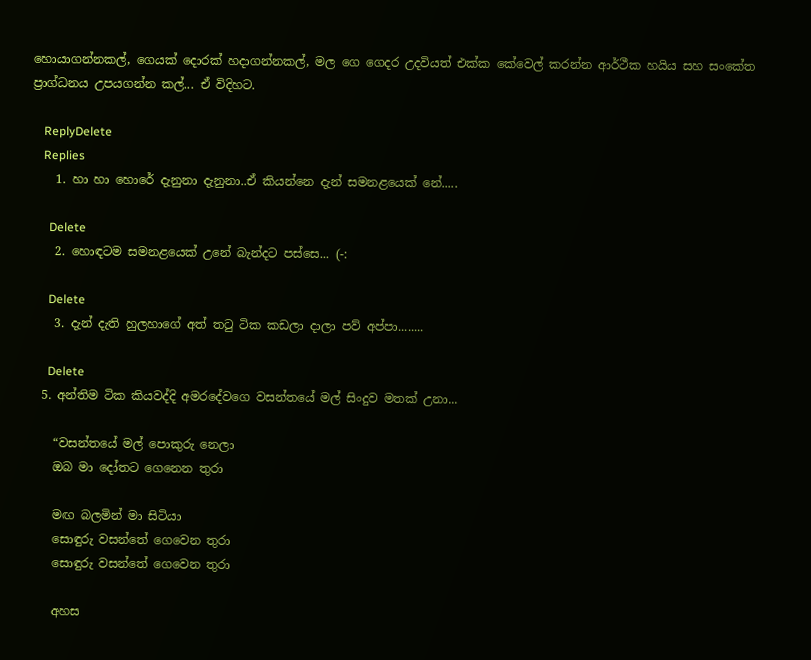හොයාගන්නකල්, ගෙයක් දොරක් හදාගන්නකල්, මල ගෙ ගෙදර උදවියත් එක්ක කේවෙල් කරන්න ආර්ථීක හයිය සහ සංකේත ප්‍රාග්ධනය උපයගන්න කල්... ඒ විදිහට.

    ReplyDelete
    Replies
    1. හා හා හොරේ දැනුනා දැනුනා..ඒ කියන්නෙ දැන් සමනළයෙක් නේ.....

      Delete
    2. හොඳටම සමනළයෙක් උනේ බැන්දට පස්සෙ... (-:

      Delete
    3. දැන් දැති හුලහාගේ අත් තටු ටික කඩලා දාලා පව් අප්පා........

      Delete
  5. අන්තිම ටික කියවද්දි අමරදේවගෙ වසන්තයේ මල් සිංදුව මතක් උනා...

    “වසන්තයේ මල් පොකුරු නෙලා
    ඔබ මා දෝතට ගෙනෙන තුරා

    මඟ බලමින් මා සිටියා
    සොඳුරු වසන්තේ ගෙවෙන තුරා
    සොඳුරු වසන්තේ ගෙවෙන තුරා

    අහස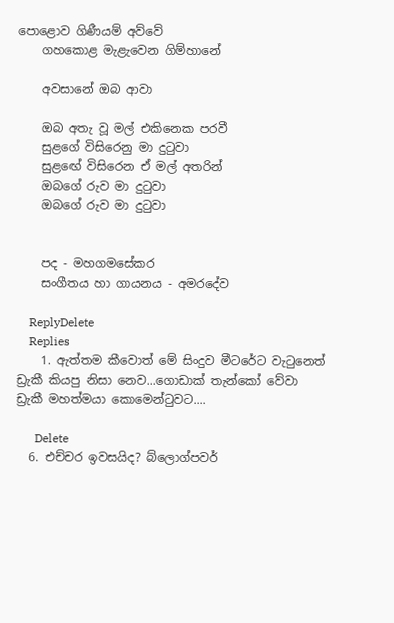පොළොව ගිණීයම් අව්වේ
    ගහකොළ මැළැවෙන ගිම්හානේ

    අවසානේ ඔබ ආවා

    ඔබ අතැ වූ මල් එකිනෙක පරවී
    සුළගේ විසිරෙනු මා දුටුවා
    සුළඟේ විසිරෙන ඒ මල් අතරින්
    ඔබගේ රුව මා දුටුවා
    ඔබගේ රුව මා දුටුවා


    පද - මහගමසේකර
    සංගීතය හා ගායනය - අමරදේව

    ReplyDelete
    Replies
    1. ඇත්තම කීවොත් මේ සිංදුව මීටරේට වැටුනෙත් ඩ්‍රැකී කියපු නිසා නෙව...ගොඩාක් තැන්කෝ වේවා ඩ්‍රැකී මහත්මයා කොමෙන්ටුවට....

      Delete
  6. එච්චර ඉවසයිද? බ්ලොග්පවර්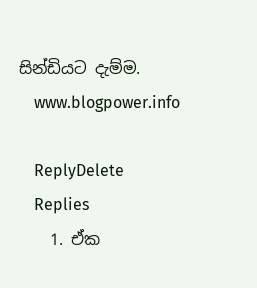සින්ඩියට දැම්ම.
    www.blogpower.info

    ReplyDelete
    Replies
    1. ඒක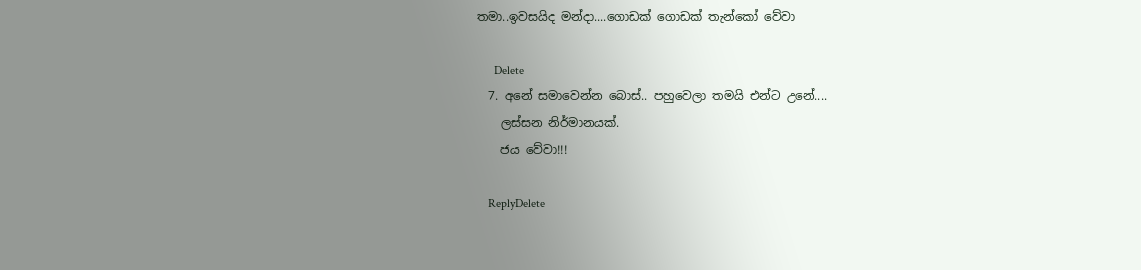තමා..ඉවසයිද මන්දා....ගොඩක් ගොඩක් තැන්කෝ වේවා

      Delete
  7. අනේ සමාවෙන්න බොස්.. පහුවෙලා තමයි එන්ට උනේ....
    ලස්සන නිර්මානයක්.
    ජය වේවා!!!

    ReplyDelete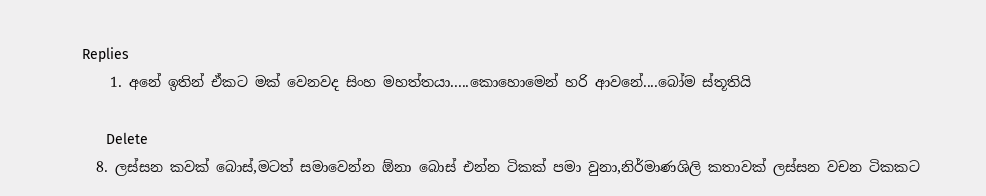Replies
    1. අනේ ඉතින් ඒකට මක් වෙනවද සිංහ මහත්තයා.....කොහොමෙන් හරි ආවනේ....බෝම ස්තූතියි

      Delete
  8. ලස්සන කවක් බොස්,මටත් සමාවෙන්න ඕනා බොස් එන්න ටිකක් පමා වුනා,නිර්මාණශිලි කතාවක් ලස්සන වචන ටිකකට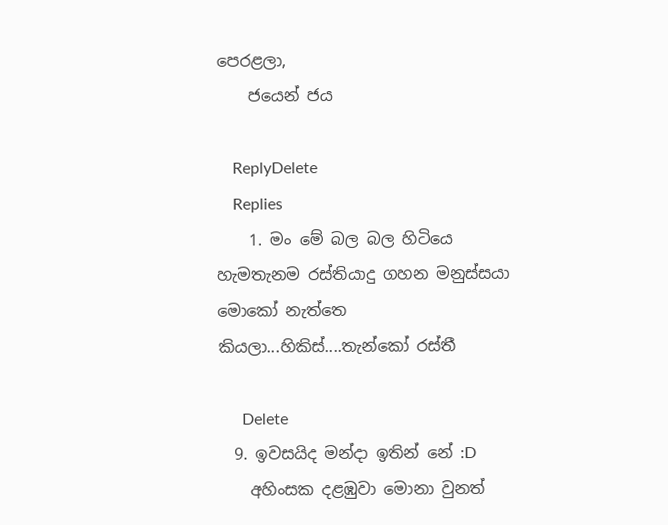පෙරළලා,
    ජයෙන් ජය

    ReplyDelete
    Replies
    1. මං මේ බල බල හිටියෙ හැමතැනම රස්තියාදු ගහන මනුස්සයා මොකෝ නැත්තෙ කියලා...හිකිස්....තැන්කෝ රස්තී

      Delete
  9. ඉවසයිද මන්දා ඉතින් නේ :D
    අහිංසක දළඹුවා මොනා වුනත්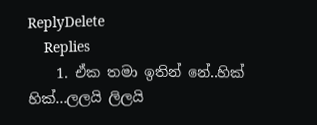ReplyDelete
    Replies
    1. ඒක තමා ඉතින් නේ..හික් හික්...ලලයි ලිලයි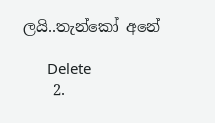ලයි..තැන්කෝ අනේ

      Delete
    2.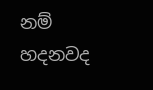නම් හදනවද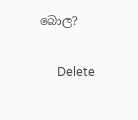බොල?

      Delete